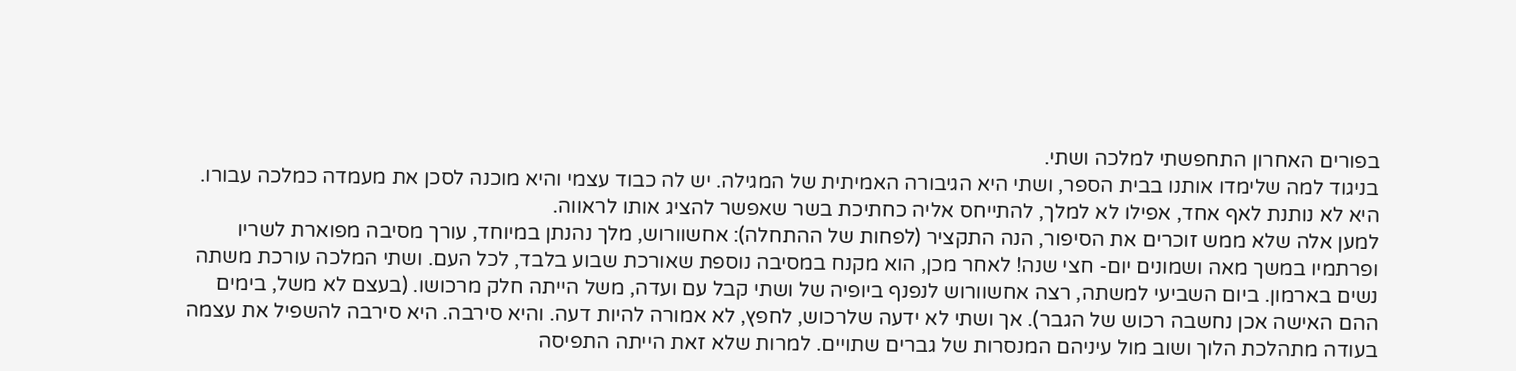בפורים האחרון התחפשתי למלכה ושתי.
בניגוד למה שלימדו אותנו בבית הספר, ושתי היא הגיבורה האמיתית של המגילה. יש לה כבוד עצמי והיא מוכנה לסכן את מעמדה כמלכה עבורו. היא לא נותנת לאף אחד, אפילו לא למלך, להתייחס אליה כחתיכת בשר שאפשר להציג אותו לראווה.
למען אלה שלא ממש זוכרים את הסיפור, הנה התקציר (לפחות של ההתחלה): אחשוורוש, מלך נהנתן במיוחד, עורך מסיבה מפוארת לשריו ופרתמיו במשך מאה ושמונים יום- חצי שנה! לאחר מכן, הוא מקנח במסיבה נוספת שאורכת שבוע בלבד, לכל העם. ושתי המלכה עורכת משתה נשים בארמון. ביום השביעי למשתה, רצה אחשוורוש לנפנף ביופיה של ושתי קבל עם ועדה, משל הייתה חלק מרכושו. (בעצם לא משל, בימים ההם האישה אכן נחשבה רכוש של הגבר). אך ושתי לא ידעה שלרכוש, לחפץ, לא אמורה להיות דעה. והיא סירבה. היא סירבה להשפיל את עצמה בעודה מתהלכת הלוך ושוב מול עיניהם המנסרות של גברים שתויים. למרות שלא זאת הייתה התפיסה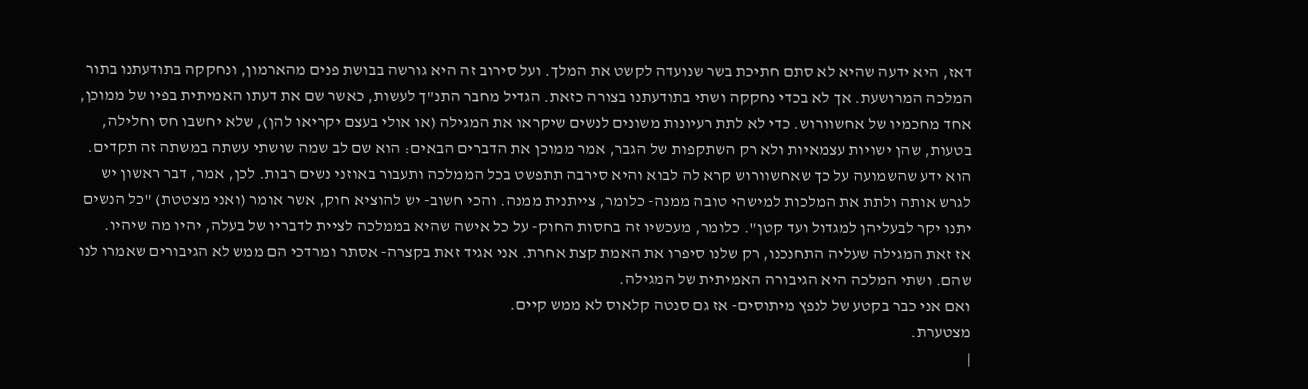דאז, היא ידעה שהיא לא סתם חתיכת בשר שנועדה לקשט את המלך. ועל סירוב זה היא גורשה בבושת פנים מהארמון, ונחקקה בתודעתנו בתור המלכה המרושעת. אך לא בכדי נחקקה ושתי בתודעתנו בצורה כזאת. הגדיל מחבר התנ"ך לעשות, כאשר שם את דעתו האמיתית בפיו של ממוכן, אחד מחכמיו של אחשוורוש. כדי לא לתת רעיונות משונים לנשים שיקראו את המגילה (או אולי בעצם יקריאו להן), שלא יחשבו חס וחלילה, בטעות, שהן ישויות עצמאיות ולא רק השתקפות של הגבר, אמר ממוכן את הדברים הבאים: הוא שם לב שמה שושתי עשתה במשתה זה תקדים. הוא ידע שהשמועה על כך שאחשוורוש קרא לה לבוא והיא סירבה תתפשט בכל הממלכה ותעבור באוזני נשים רבות. לכן, אמר, דבר ראשון יש לגרש אותה ולתת את המלכות למישהי טובה ממנה- כלומר, צייתנית ממנה. והכי חשוב- יש להוציא חוק, אשר אומר (ואני מצטטת) "כל הנשים יתנו יקר לבעליהן למגדול ועד קטן". כלומר, מעכשיו זה בחסות החוק- על כל אישה שהיא בממלכה לציית לדבריו של בעלה, יהיו מה שיהיו.
אז זאת המגילה שעליה התחנכנו, רק שלנו סיפרו את האמת קצת אחרת. אני אגיד זאת בקצרה- אסתר ומרדכי הם ממש לא הגיבורים שאמרו לנו שהם. ושתי המלכה היא הגיבורה האמיתית של המגילה.
ואם אני כבר בקטע של לנפץ מיתוסים- אז גם סנטה קלאוס לא ממש קיים.
מצטערת.
|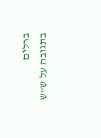ברלים
בתגובה על ש"ש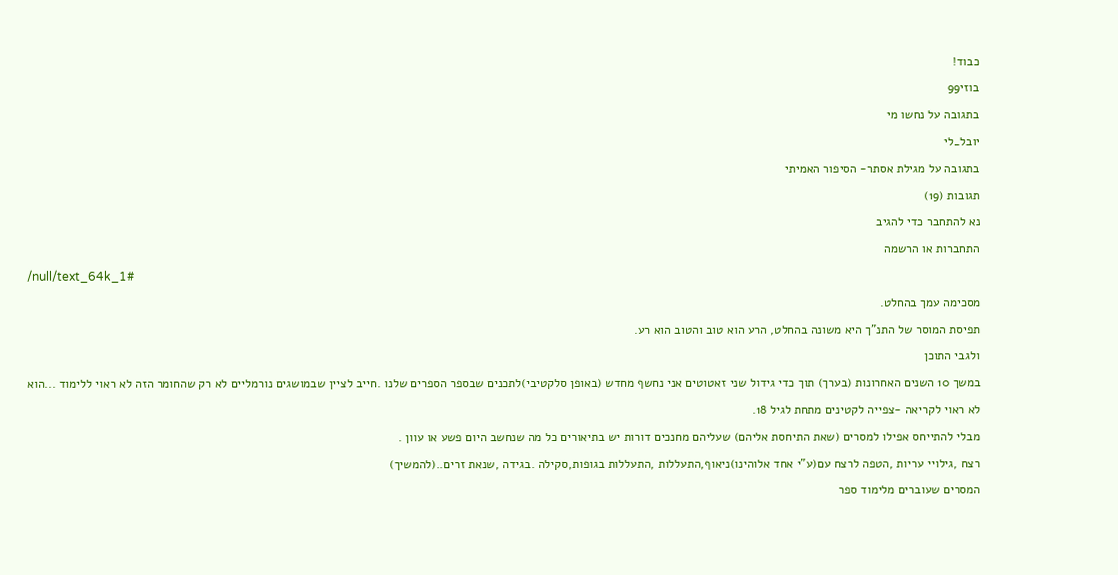כבוד!
בוזי99
בתגובה על נחשו מי
יובל_לי
בתגובה על מגילת אסתר- הסיפור האמיתי
תגובות (19)
נא להתחבר כדי להגיב
התחברות או הרשמה
/null/text_64k_1#
מסכימה עמך בהחלט.
תפיסת המוסר של התנ"ך היא משונה בהחלט, הרע הוא טוב והטוב הוא רע.
ולגבי התוכן
במשך 10 השנים האחרונות (בערך) תוך כדי גידול שני זאטוטים אני נחשף מחדש (באופן סלקטיבי)לתכנים שבספר הספרים שלנו .חייב לציין שבמושגים נורמליים לא רק שהחומר הזה לא ראוי ללימוד ...הוא לא ראוי לקריאה -צפייה לקטינים מתחת לגיל 18.
מבלי להתייחס אפילו למסרים (שאת התיחסת אליהם) שעליהם מחנכים דורות יש בתיאורים כל מה שנחשב היום פשע או עוון .
רצח ,גילויי עריות ,הטפה לרצח עם(ע"י אחד אלוהינו)ניאוף,התעללות ,התעללות בגופות,סקילה .בגידה ,שנאת זרים..(להמשיך)
המסרים שעוברים מלימוד ספר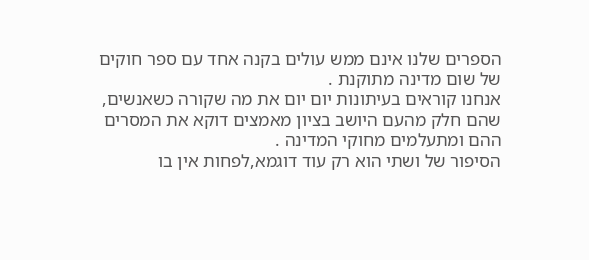הספרים שלנו אינם ממש עולים בקנה אחד עם ספר חוקים של שום מדינה מתוקנת .
אנחנו קוראים בעיתונות יום יום את מה שקורה כשאנשים, שהם חלק מהעם היושב בציון מאמצים דוקא את המסרים ההם ומתעלמים מחוקי המדינה .
הסיפור של ושתי הוא רק עוד דוגמא,לפחות אין בו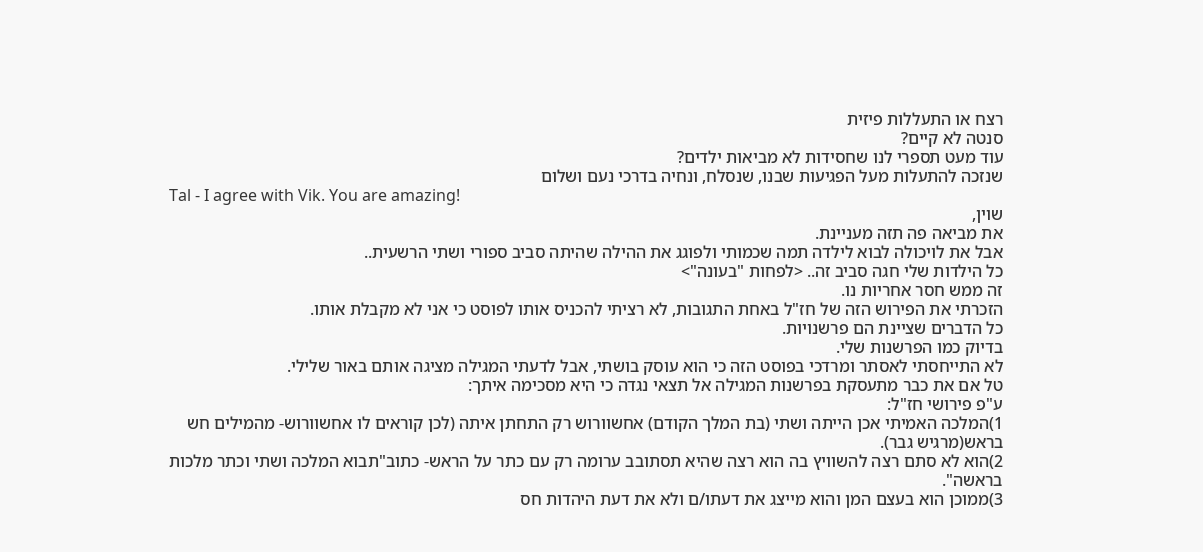רצח או התעללות פיזית
סנטה לא קיים?
עוד מעט תספרי לנו שחסידות לא מביאות ילדים?
שנזכה להתעלות מעל הפגיעות שבנו, שנסלח, ונחיה בדרכי נעם ושלום
Tal - I agree with Vik. You are amazing!
שוין,
את מביאה פה תזה מעניינת.
אבל את לויכולה לבוא לילדה תמה שכמותי ולפוגג את ההילה שהיתה סביב ספורי ושתי הרשעית..
כל הילדות שלי חגה סביב זה.. <לפחות "בעונה">
זה ממש חסר אחריות נו.
הזכרתי את הפירוש הזה של חז"ל באחת התגובות, לא רציתי להכניס אותו לפוסט כי אני לא מקבלת אותו.
כל הדברים שציינת הם פרשנויות.
בדיוק כמו הפרשנות שלי.
לא התייחסתי לאסתר ומרדכי בפוסט הזה כי הוא עוסק בושתי, אבל לדעתי המגילה מציגה אותם באור שלילי.
טל אם את כבר מתעסקת בפרשנות המגילה אל תצאי נגדה כי היא מסכימה איתך:
ע"פ פירושי חז"ל:
1)המלכה האמיתי אכן הייתה ושתי (בת המלך הקודם) אחשוורוש רק התחתן איתה (לכן קוראים לו אחשוורוש- מהמילים חש בראש(מרגיש גבר).
2)הוא לא סתם רצה להשוויץ בה הוא רצה שהיא תסתובב ערומה רק עם כתר על הראש- כתוב"תבוא המלכה ושתי וכתר מלכות בראשה".
3)ממוכן הוא בעצם המן והוא מייצג את דעתו/ם ולא את דעת היהדות חס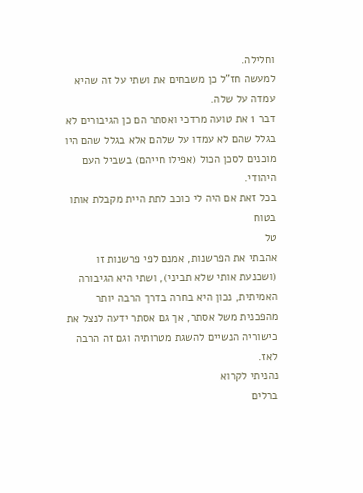וחלילה.
למעשה חז"ל כן משבחים את ושתי על זה שהיא עמדה על שלה.
דבר 1 את טועה מרדכי ואסתר הם כן הגיבורים לא בגלל שהם לא עמדו על שלהם אלא בגלל שהם היו מוכנים לסכן הכול (אפילו חייהם) בשביל העם היהודי.
בכל זאת אם היה לי כוכב לתת היית מקבלת אותו בטוח
טל
אהבתי את הפרשנות, אמנם לפי פרשנות זו (ושכנעת אותי שלא תביני), ושתי היא הגיבורה האמיתית, נכון היא בחרה בדרך הרבה יותר מהפכנית משל אסתר, אך גם אסתר ידעה לנצל את כישוריה הנשיים להשגת מטרותיה וגם זה הרבה לאז.
נהניתי לקרוא
ברלים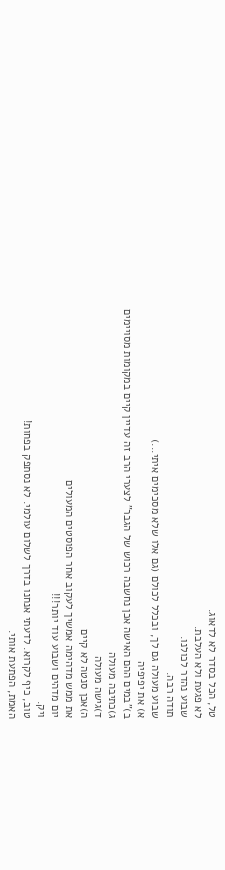טל, הכל בסדר לא לדאוג.
לא פגעת ולא העלבת.
שבוע נהדר לכולנו.
תודה רבה.
שבוע מעולה גם לך, ובכלל לכולם (גם אלו שלא מסכימים איתי...)
א) את יפיפיה
ב)"במים ההם האישה אכן נחשבה רכוש של הגבר" לצערי הרב זה עדיין קיים במקומות מסויימים
ג)כתיבה מעולה
ד)גישה מעולה
ה)אכן סנטה לא קיים
את ממש מדהימה אמשיך לעקוב אחר הפוסטים המעולים
יום מדהים ושבוע עוד יותר!!!
ויק.
טוב, כיף לקרוא. לדעתי אנחנו בדרך לשלום עולמי. לא נסתפק בפחות!
האמת, הפתעת אותי.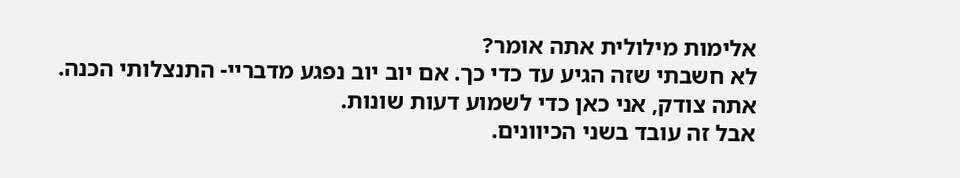אלימות מילולית אתה אומר?
לא חשבתי שזה הגיע עד כדי כך. אם יוב יוב נפגע מדבריי- התנצלותי הכנה.
אתה צודק, אני כאן כדי לשמוע דעות שונות.
אבל זה עובד בשני הכיוונים.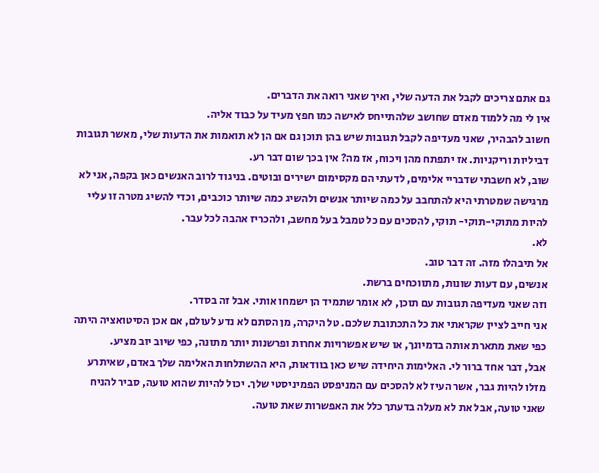גם אתם צריכים לקבל את הדעה שלי, ואיך שאני רואה את הדברים.
אין לי מה ללמוד מאדם שחושב שלהתייחס לאישה כמו חפץ מעיד על כבוד אליה.
חשוב להבהיר, שאני מעדיפה לקבל תגובות שיש בהן תוכן גם אם הן לא תואמות את הדעות שלי, מאשר תגובות דביליות וריקניות. אז יתפתח מהן ויכוח, אז מה? אין בכך שום דבר רע.
שוב, לא חשבתי שדבריי אלימים, לדעתי הם מקסימום ישירים ובוטים. בניגוד לרוב האנשים כאן בקפה, אני לא מרגישה שמטרתי היא להתחבב על כמה שיותר אנשים ולהשיג כמה שיותר כוכבים, וכדי להשיג מטרה זו עליי להיות מתוקי-תוקי- תוקי, להסכים עם כל טמבל בעל מחשב, ולהכריז אהבה לכל עבר.
לא.
אל תיבהלו מזה. זה דבר טוב.
אנשים, עם דעות שונות, מתווכחים ברשת.
וזה שאני מעדיפה תגובות עם תוכן, לא אומר שתמיד הן ישמחו אותי. אבל זה בסדר.
אני חייב לציין שקראתי את כל התכתובת שלכם. טל היקרה, מן הסתם לא נדע לעולם, אם אכן הסיטואציה היתה כפי שאת מתארת אותה בדמיונך, או שיש אפשרויות אחרות ופרשנות יותר מתונה, כפי שיוב יוב מציע.
אבל, דבר אחד ברור לי. האלימות היחידה שיש כאן בוודאות, היא ההשתלחות האלימה שלך באדם, שאיתרע מזלו להיות גבר, אשר העיז לא להסכים עם המניפסט הפמיניסטי שלך. יכול להיות שהוא טועה, סביר להניח שאני טועה, אבל את לא מעלה בדעתך כלל את האפשרות שאת טועה.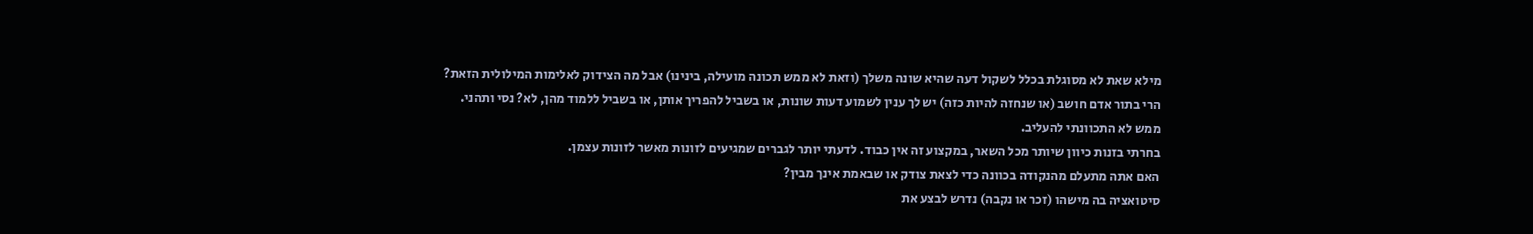מילא שאת לא מסוגלת בכלל לשקול דעה שהיא שונה משלך (וזאת לא ממש תכונה מועילה, בינינו) אבל מה הצידוק לאלימות המילולית הזאת?
הרי בתור אדם חושב (או שנחזה להיות כזה) יש לך ענין לשמוע דעות שונות, או בשביל להפריך אותן, או בשביל ללמוד מהן, לא? נסי ותהני.
ממש לא התכוונתי להעליב.
בחרתי בזנות כיוון שיותר מכל השאר, במקצוע זה אין כבוד. לדעתי יותר לגברים שמגיעים לזונות מאשר לזונות עצמן.
האם אתה מתעלם מהנקודה בכוונה כדי לצאת צודק או שבאמת אינך מבין?
סיטואציה בה מישהו (זכר או נקבה) נדרש לבצע את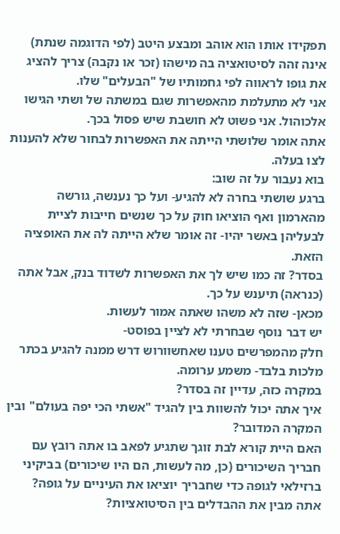תפקידו אותו הוא אוהב ומבצע היטב (לפי הדוגמה שנתת) אינה זהה לסיטואציה בה מישהו (זכר או נקבה) צריך להציג את גופו לראווה לפי גחמותיו של "הבעלים" שלו.
אני לא מתעלמת מהאפשרות שגם במשתה של ושתי הגישו אלכוהול. אני פשוט לא חושבת שיש פסול בכך.
אתה אומר שלושתי הייתה את האפשרות לבחור שלא להענות לצו בעלה.
בוא נעבור על זה שוב:
ברגע שושתי בחרה לא להגיע- ועל כך נענשה, גורשה מהארמון ואף הוציאו חוק על כך שנשים חייבות לציית לבעליהן באשר יהיו- זה אומר שלא הייתה לה את האופציה הזאת.
בסדר? זה כמו שיש לך את האפשרות לשדוד בנק, אבל אתה (כנראה) תיענש על כך.
מכאן- שזה לא משהו שאתה אמור לעשות.
יש דבר נוסף שבחרתי לא לציין בפוסט-
חלק מהמפרשים טענו שאחשוורוש דרש ממנה להגיע בכתר מלכות בלבד- משמע ערומה.
במקרה כזה, עדיין זה בסדר?
איך אתה יכול להשוות בין להגיד "אשתי הכי יפה בעולם" ובין המקרה המדובר?
האם היית קורא לבת זוגך שתגיע לפאב בו אתה רובץ עם חבריך השיכורים (כן, מה לעשות, הם היו שיכורים) בביקיני ברזילאי לגופה כדי שחבריך יוציאו את העיניים על גופה?
אתה מבין את ההבדלים בין הסיטואציות?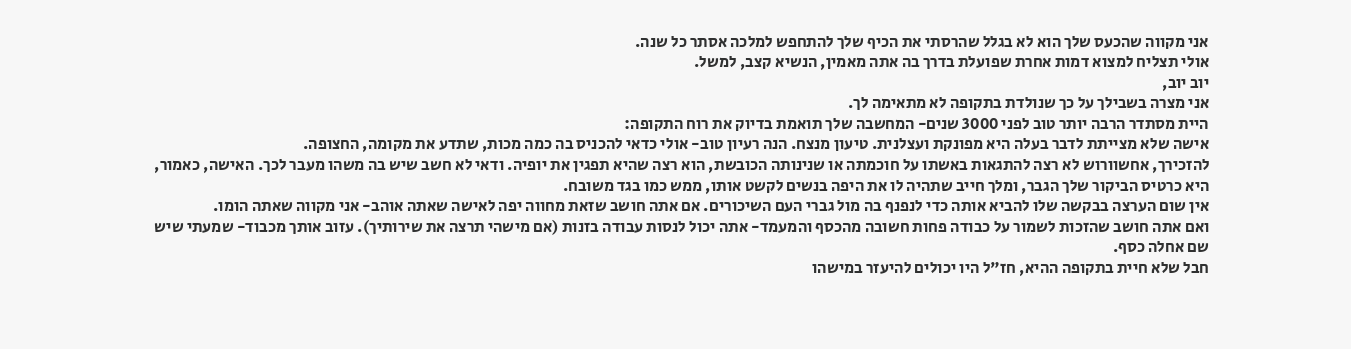אני מקווה שהכעס שלך הוא לא בגלל שהרסתי את הכיף שלך להתחפש למלכה אסתר כל שנה.
אולי תצליח למצוא דמות אחרת שפועלת בדרך בה אתה מאמין, הנשיא קצב, למשל.
יוב יוב,
אני מצרה בשבילך על כך שנולדת בתקופה לא מתאימה לך.
היית מסתדר הרבה יותר טוב לפני 3000 שנים- המחשבה שלך תואמת בדיוק את רוח התקופה:
אישה שלא מצייתת לדבר בעלה היא מפונקת ועצלנית. טיעון מנצח. הנה רעיון טוב- אולי כדאי להכניס בה כמה מכות, שתדע את מקומה, החצופה.
להזכירך, אחשוורוש לא רצה להתגאות באשתו על חוכמתה או שנינותה הכובשת, הוא רצה שהיא תפגין את יופיה. ודאי לא חשב שיש בה משהו מעבר לכך. האישה, כאמור, היא כרטיס הביקור שלך הגבר, ומלך חייב שתהיה לו את היפה בנשים לקשט אותו, ממש כמו בגד משובח.
אין שום הערצה בבקשה שלו להביא אותה כדי לנפנף בה מול גברי העם השיכורים. אם אתה חושב שזאת מחווה יפה לאישה שאתה אוהב- אני מקווה שאתה הומו.
ואם אתה חושב שהזכות לשמור על כבודה פחות חשובה מהכסף והמעמד- אתה יכול לנסות עבודה בזנות (אם מישהי תרצה את שירותיך). עזוב אותך מכבוד- שמעתי שיש שם אחלה כסף.
חבל שלא חיית בתקופה ההיא, חז"ל היו יכולים להיעזר במישהו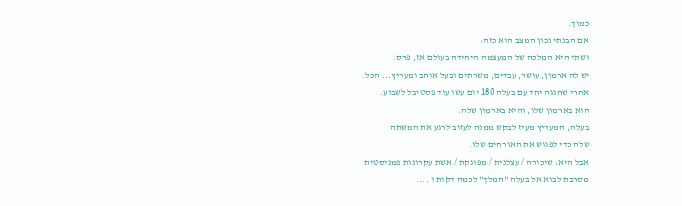כמוך.
אם הבנתי נכון המצב הוא כזה:
ושתי היא המלכה של המעצמה היחידה בעולם אז, פרס.
יש לה ארמון, עושר, עבדים, משרתים ובעל אוהב ומעריץ... הכל.
אחרי שחגגה יחד עם בעלה 180 יום עשו עוד פסטיבל לשבוע.
הוא בארמון שלו, והיא בארמון שלה.
בעלה, המעריץ מעיז לבקש ממנה לעזוב לרגע את המשתה
שלה כדי לפגוש את האורחים שלו.
אבל היא: שיכורה / עצלנית / מפונקת / אשת עקרונות פמניסטית
מסרבת לבוא אל בעלה "המלך" לכמה דקות ו ....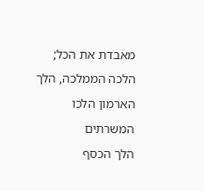מאבדת את הכל;
הלכה הממלכה, הלך הארמון הלכו המשרתים
הלך הכסף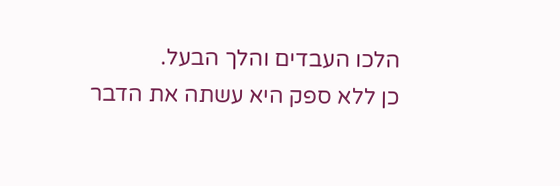הלכו העבדים והלך הבעל.
כן ללא ספק היא עשתה את הדבר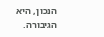הנכון, היא הגיבורה.